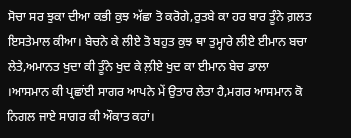ਸੋਚਾ ਸਰ ਝੁਕਾ ਦੀਆ ਕਭੀ ਕੁਝ ਅੱਛਾ ਤੋ ਕਰੋਗੇ,ਰੁਤਬੇ ਕਾ ਹਰ ਬਾਰ ਤੂੰਨੇ ਗ਼ਲਤ ਇਸਤੇਮਾਲ ਕੀਆ। ਬੇਚਨੇ ਕੇ ਲੀਏ ਤੋ ਬਹੁਤ ਕੁਝ ਥਾ ਤੁਮ੍ਹਾਰੇ ਲੀਏ ਈਮਾਨ ਬਚਾ ਲੇਤੇ,ਅਮਾਨਤ ਖੁਦਾ ਕੀ ਤੂੰਨੇ ਖੁਦ ਕੇ ਲ਼ੀਏ ਖੁਦ ਕਾ ਈਮਾਨ ਬੇਚ ਡਾਲਾ ।ਆਸਮਾਨ ਕੀ ਪ੍ਰਛਾਂਈ ਸਾਗਰ ਆਪਨੇ ਮੇਂ ਉਤਾਰ ਲੇਤਾ ਹੈ,ਮਗਰ ਆਸਮਾਨ ਕੋ ਨਿਗਲ ਜਾਏ ਸਾਗਰ ਕੀ ਔਕਾਤ ਕਹਾਂ।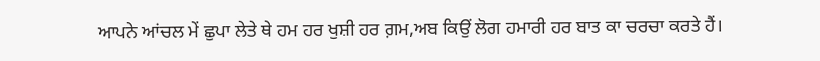ਆਪਨੇ ਆਂਚਲ ਮੇਂ ਛੁਪਾ ਲੇਤੇ ਥੇ ਹਮ ਹਰ ਖੁਸ਼ੀ ਹਰ ਗ਼ਮ,ਅਬ ਕਿਉਂ ਲੋਗ ਹਮਾਰੀ ਹਰ ਬਾਤ ਕਾ ਚਰਚਾ ਕਰਤੇ ਹੈਂ।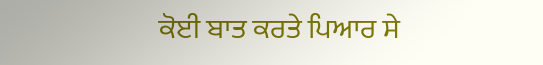ਕੋਈ ਬਾਤ ਕਰਤੇ ਪਿਆਰ ਸੇ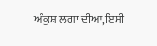ਅੰਕੁਸ਼ ਲਗਾ ਦੀਆ,ਇਸੀ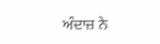ਅੰਦਾਜ਼ ਨੇ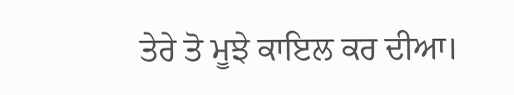ਤੇਰੇ ਤੋ ਮੂਝੇ ਕਾਇਲ ਕਰ ਦੀਆ।